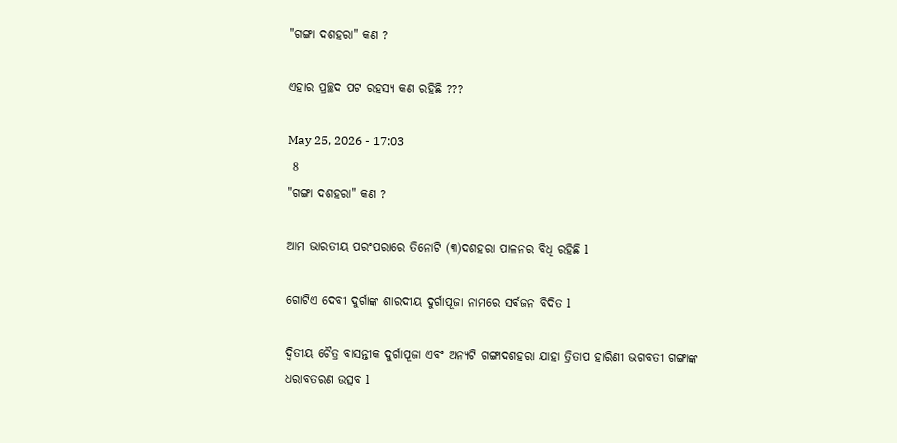"ଗଙ୍ଗା ଦଶହରା" କଣ ?

ଏହାର ପ୍ରଚ୍ଛଦ ପଟ ରହସ୍ୟ କଣ ରହିଛି ???

May 25, 2026 - 17:03
 8
"ଗଙ୍ଗା ଦଶହରା" କଣ ?

ଆମ ଭାରତୀୟ ପରଂପରାରେ ତିନୋଟି (୩)ଦଶହରା ପାଳନର ବିଧି ରହିଛି l

ଗୋଟିଏ ଦେବୀ ଦୁର୍ଗାଙ୍କ ଶାରଦୀୟ ଦୁର୍ଗାପୂଜା ନାମରେ ସର୍ଵଜନ ବିଦିତ l

ଦ୍ୱିତୀୟ ଚୈତ୍ର ବାସନ୍ତୀକ ଦୁର୍ଗାପୂଜା ଏବଂ ଅନ୍ୟଟି ଗଙ୍ଗାଦଶହରା ଯାହା ତ୍ରିତାପ ହାରିଣୀ ଭଗବତୀ ଗଙ୍ଗାଙ୍କ ଧରାବତରଣ ଉତ୍ସବ l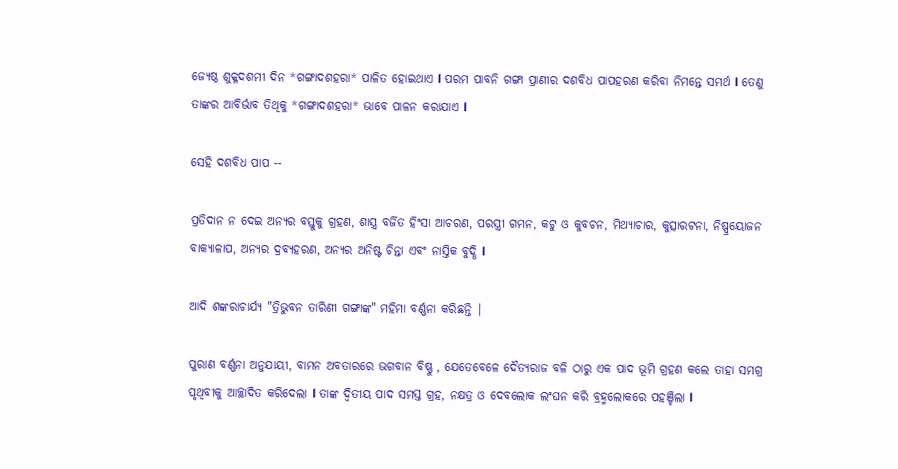ଜ୍ୟେଷ୍ଠ ଶୁକ୍ଳଦଶମୀ ଦିନ *ଗଙ୍ଗାଦଶହରା* ପାଳିତ ହୋଇଥାଏ l ପରମ ପାବନି ଗଙ୍ଗା ପ୍ରାଣୀର ଦଶବିଧ ପାପହରଣ କରିବା ନିମନ୍ତେ ସମର୍ଥ l ତେଣୁ ତାଙ୍କର ଆବିର୍ଭାବ ତିଥିକୁ *ଗଙ୍ଗାଦଶହରା* ଭାବେ ପାଳନ କରାଯାଏ l

ସେହି ଦଶବିଧ ପାପ --

ପ୍ରତିଦାନ ନ ଦେଇ ଅନ୍ୟର ବସ୍ତୁକୁ ଗ୍ରହଣ, ଶାସ୍ତ୍ର ବର୍ଜିତ ହିଂସା ଆଚରଣ, ପରସ୍ତ୍ରୀ ଗମନ, କଟୁ ଓ କୁବଚନ, ମିଥ୍ୟାଚାର, କୁତ୍ସାରଟନା, ନିଷ୍ପ୍ରୟୋଜନ ବାକ୍ୟାଳାପ, ଅନ୍ୟର ଦ୍ରବ୍ୟହରଣ, ଅନ୍ୟର ଅନିଷ୍ଟ ଚିନ୍ତା ଏବଂ ନାସ୍ତିକ ବୁଦ୍ଧି l

ଆଦି ଶଙ୍କରାଚାର୍ଯ୍ୟ "ତ୍ରିଭୁବନ ତାରିଣୀ ଗଙ୍ଗାଙ୍କ" ମହିମା ବର୍ଣ୍ଣନା କରିଛନ୍ତି |

ପୁରାଣ ବର୍ଣ୍ଣନା ଅନୁଯାୟୀ, ବାମନ ଅବତାରରେ ଭଗବାନ ବିଷ୍ଣୁ , ଯେତେବେଳେ ଦୈତ୍ୟରାଜ ବଳି ଠାରୁ ଏକ ପାଦ ଭୂମି ଗ୍ରହଣ କଲେ ତାହା ସମଗ୍ର ପୃଥିବୀକୁ ଆଚ୍ଛାଦିତ କରିଦେଲା l ତାଙ୍କ ଦ୍ୱିତୀୟ ପାଦ ସମସ୍ତ ଗ୍ରହ, ନକ୍ଷତ୍ର ଓ ଦେବଲୋକ ଲଂଘନ କରି ବ୍ରହ୍ମଲୋକରେ ପହଞ୍ଚିଲା l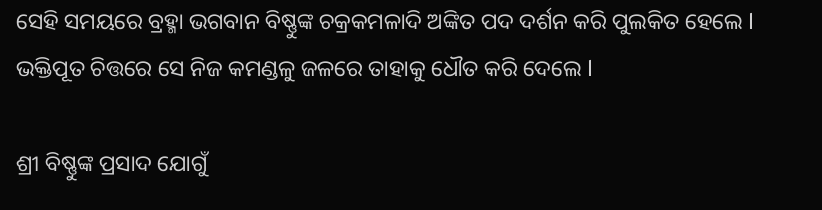ସେହି ସମୟରେ ବ୍ରହ୍ମା ଭଗବାନ ବିଷ୍ଣୁଙ୍କ ଚକ୍ରକମଳାଦି ଅଙ୍କିତ ପଦ ଦର୍ଶନ କରି ପୁଲକିତ ହେଲେ l ଭକ୍ତିପୂତ ଚିତ୍ତରେ ସେ ନିଜ କମଣ୍ଡଳୁ ଜଳରେ ତାହାକୁ ଧୌତ କରି ଦେଲେ l

ଶ୍ରୀ ବିଷ୍ଣୁଙ୍କ ପ୍ରସାଦ ଯୋଗୁଁ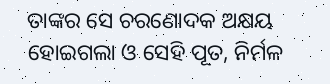ତାଙ୍କର ସେ ଚରଣୋଦକ ଅକ୍ଷୟ ହୋଇଗଲା ଓ ସେହି ପୂତ, ନିର୍ମଳ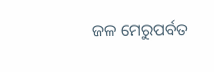ଜଳ ମେରୁପର୍ବତ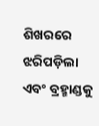ଶିଖରରେ ଝରିପଡ଼ିଲା ଏବଂ ବ୍ରହ୍ମାଣ୍ଡକୁ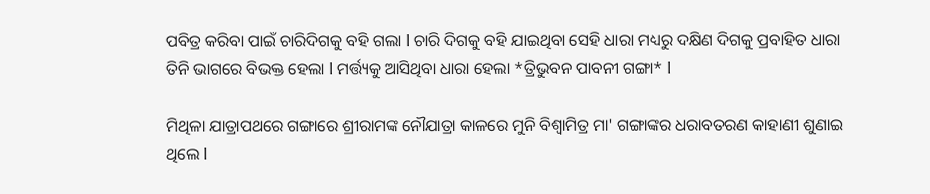ପବିତ୍ର କରିବା ପାଇଁ ଚାରିଦିଗକୁ ବହି ଗଲା l ଚାରି ଦିଗକୁ ବହି ଯାଇଥିବା ସେହି ଧାରା ମଧ୍ୟରୁ ଦକ୍ଷିଣ ଦିଗକୁ ପ୍ରବାହିତ ଧାରା ତିନି ଭାଗରେ ବିଭକ୍ତ ହେଲା l ମର୍ତ୍ତ୍ୟକୁ ଆସିଥିବା ଧାରା ହେଲା *ତ୍ରିଭୁବନ ପାବନୀ ଗଙ୍ଗା* l

ମିଥିଳା ଯାତ୍ରାପଥରେ ଗଙ୍ଗାରେ ଶ୍ରୀରାମଙ୍କ ନୌଯାତ୍ରା କାଳରେ ମୁନି ବିଶ୍ୱାମିତ୍ର ମା' ଗଙ୍ଗାଙ୍କର ଧରାବତରଣ କାହାଣୀ ଶୁଣାଇ ଥିଲେ l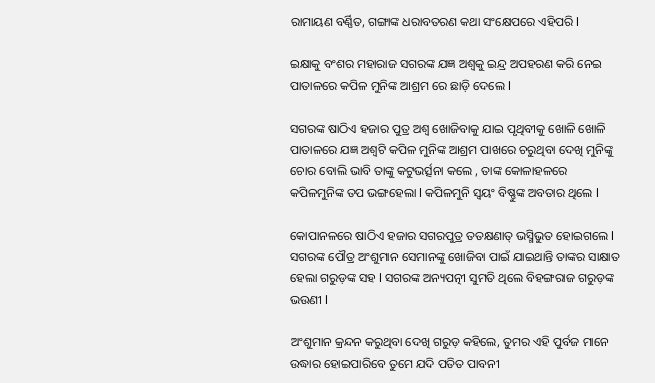ରାମାୟଣ ବର୍ଣ୍ଣିତ, ଗଙ୍ଗାଙ୍କ ଧରାବତରଣ କଥା ସଂକ୍ଷେପରେ ଏହିପରି l

ଇକ୍ଷାକୁ ବଂଶର ମହାରାଜ ସଗରଙ୍କ ଯଜ୍ଞ ଅଶ୍ଵକୁ ଇନ୍ଦ୍ର ଅପହରଣ କରି ନେଇ ପାତାଳରେ କପିଳ ମୁନିଙ୍କ ଆଶ୍ରମ ରେ ଛାଡ଼ି ଦେଲେ l

ସଗରଙ୍କ ଷାଠିଏ ହଜାର ପୁତ୍ର ଅଶ୍ୱ ଖୋଜିବାକୁ ଯାଇ ପୃଥିବୀକୁ ଖୋଳି ଖୋଳି ପାତାଳରେ ଯଜ୍ଞ ଅଶ୍ଵଟି କପିଳ ମୁନିଙ୍କ ଆଶ୍ରମ ପାଖରେ ଚରୁଥିବା ଦେଖି ମୁନିଙ୍କୁ ଚୋର ବୋଲି ଭାବି ତାଙ୍କୁ କଟୁଭର୍ତ୍ସନା କଲେ , ତାଙ୍କ କୋଳାହଳରେ କପିଳମୁନିଙ୍କ ତପ ଭଙ୍ଗହେଲା l କପିଳମୁନି ସ୍ଵୟଂ ବିଷ୍ଣୁଙ୍କ ଅବତାର ଥିଲେ l

କୋପାନଳରେ ଷାଠିଏ ହଜାର ସଗରପୁତ୍ର ତତକ୍ଷଣାତ୍ ଭସ୍ମିଭୁତ ହୋଇଗଲେ l ସଗରଙ୍କ ପୌତ୍ର ଅଂଶୁମାନ ସେମାନଙ୍କୁ ଖୋଜିବା ପାଇଁ ଯାଇଥାନ୍ତି ତାଙ୍କର ସାକ୍ଷାତ ହେଲା ଗରୁଡ଼ଙ୍କ ସହ l ସଗରଙ୍କ ଅନ୍ୟପତ୍ନୀ ସୁମତି ଥିଲେ ବିହଙ୍ଗରାଜ ଗରୁଡ଼ଙ୍କ ଭଉଣୀ l

ଅଂଶୁମାନ କ୍ରନ୍ଦନ କରୁଥିବା ଦେଖି ଗରୁଡ଼ କହିଲେ, ତୁମର ଏହି ପୁର୍ବଜ ମାନେ ଉଦ୍ଧାର ହୋଇପାରିବେ ତୁମେ ଯଦି ପତିତ ପାବନୀ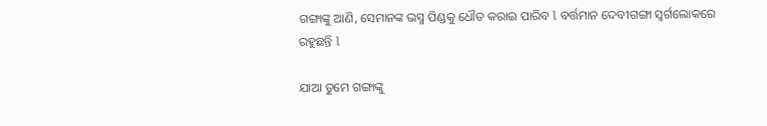ଗଙ୍ଗାଙ୍କୁ ଆଣି, ସେମାନଙ୍କ ଭସ୍ମ ପିଣ୍ଡକୁ ଧୌତ କରାଇ ପାରିବ l ବର୍ତ୍ତମାନ ଦେବୀଗଙ୍ଗା ସ୍ୱର୍ଗଲୋକରେ ରହୁଛନ୍ତି l

ଯାଆ ତୁମେ ଗଙ୍ଗାଙ୍କୁ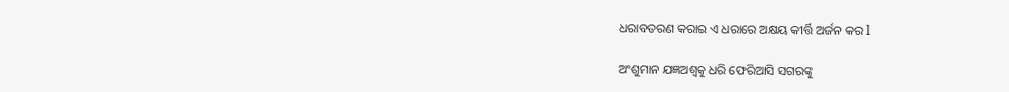ଧରାବତରଣ କରାଇ ଏ ଧରାରେ ଅକ୍ଷୟ କୀର୍ତ୍ତି ଅର୍ଜନ କର l

ଅଂଶୁମାନ ଯଜ୍ଞଅଶ୍ୱକୁ ଧରି ଫେରିଆସି ସଗରଙ୍କୁ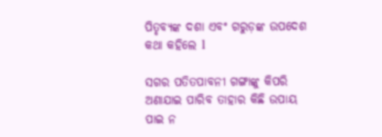ପିତୃବ୍ୟଙ୍କ ଦଶା ଏବଂ ଗରୁଡ଼ଙ୍କ ଉପଦେଶ କଥା କହିଲେ l

ସଗର ପତିତପାବନୀ ଗଙ୍ଗାଙ୍କୁ କିପରି ଅଣାଯାଇ ପାରିବ ତାହାର କିଛି ଉପାୟ ପାଇ ନ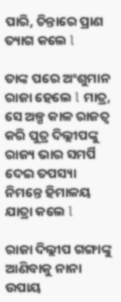ପାରି, ଚିନ୍ତାରେ ପ୍ରାଣ ତ୍ୟାଗ କଲେ l

ତାଙ୍କ ପରେ ଅଂଶୁମାନ ରାଜା ହେଲେ l ମାତ୍ର, ସେ ଅଳ୍ପ କାଳ ରାଜତ୍ୱ କରି ପୁତ୍ର ଦିଲ୍ଲୀପଙ୍କୁ ରାଜ୍ୟ ଭାର ସମର୍ପି ଦେଇ ତପସ୍ୟା ନିମନ୍ତେ ହିମାଳୟ ଯାତ୍ରା କଲେ l

ରାଜା ଦିଲ୍ଲୀପ ଗଙ୍ଗାଙ୍କୁ ଆଣିବାକୁ ନାନା ଉପାୟ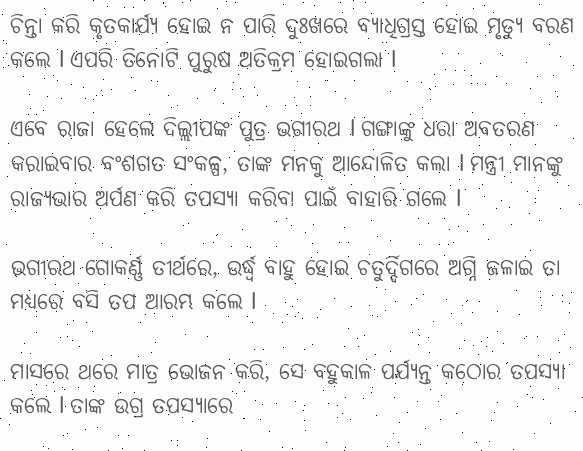ଚିନ୍ତା କରି କୃତକାର୍ଯ୍ୟ ହୋଇ ନ ପାରି ଦୁଃଖରେ ବ୍ୟାଧିଗ୍ରସ୍ତ ହୋଇ ମୃତ୍ୟୁ ବରଣ କଲେ l ଏପରି ତିନୋଟି ପୁରୁଷ ଅତିକ୍ରମ ହୋଇଗଲା l

ଏବେ ରାଜା ହେଲେ ଦିଲ୍ଲୀପଙ୍କ ପୁତ୍ର ଭଗୀରଥ l ଗଙ୍ଗାଙ୍କୁ ଧରା ଅବତରଣ କରାଇବାର ବଂଶଗତ ସଂକଳ୍ପ, ତାଙ୍କ ମନକୁ ଆନ୍ଦୋଳିତ କଲା l ମନ୍ତ୍ରୀ ମାନଙ୍କୁ ରାଜ୍ୟଭାର ଅର୍ପଣ କରି ତପସ୍ୟା କରିବା ପାଇଁ ବାହାରି ଗଲେ l

ଭଗୀରଥ ଗୋକର୍ଣ୍ଣ ତୀର୍ଥରେ, ଉର୍ଦ୍ଧ୍ବ ବାହୁ ହୋଇ ଚତୁର୍ଦ୍ଦିଗରେ ଅଗ୍ନି ଜଳାଇ ତା ମଧ୍ୟରେ ବସି ତପ ଆରମ୍ଭ କଲେ l

ମାସରେ ଥରେ ମାତ୍ର ଭୋଜନ କରି, ସେ ବହୁକାଳ ପର୍ଯ୍ୟନ୍ତ କଠୋର ତପସ୍ୟା କଲେ l ତାଙ୍କ ଉଗ୍ର ତପସ୍ୟାରେ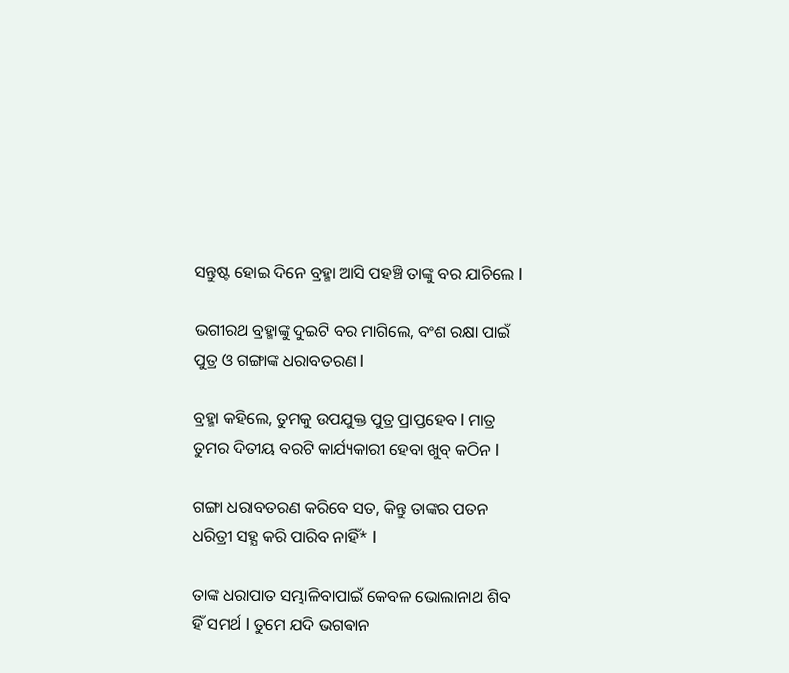ସନ୍ତୁଷ୍ଟ ହୋଇ ଦିନେ ବ୍ରହ୍ମା ଆସି ପହଞ୍ଚି ତାଙ୍କୁ ବର ଯାଚିଲେ l

ଭଗୀରଥ ବ୍ରହ୍ମାଙ୍କୁ ଦୁଇଟି ବର ମାଗିଲେ, ବଂଶ ରକ୍ଷା ପାଇଁ ପୁତ୍ର ଓ ଗଙ୍ଗାଙ୍କ ଧରାବତରଣ l

ବ୍ରହ୍ମା କହିଲେ, ତୁମକୁ ଉପଯୁକ୍ତ ପୁତ୍ର ପ୍ରାପ୍ତହେବ l ମାତ୍ର ତୁମର ଦିତୀୟ ବରଟି କାର୍ଯ୍ୟକାରୀ ହେବା ଖୁବ୍ କଠିନ l

ଗଙ୍ଗା ଧରାବତରଣ କରିବେ ସତ, କିନ୍ତୁ ତାଙ୍କର ପତନ ଧରିତ୍ରୀ ସହ୍ଯ କରି ପାରିବ ନାହିଁ* l

ତାଙ୍କ ଧରାପାତ ସମ୍ଭାଳିବାପାଇଁ କେବଳ ଭୋଲାନାଥ ଶିବ ହିଁ ସମର୍ଥ l ତୁମେ ଯଦି ଭଗଵାନ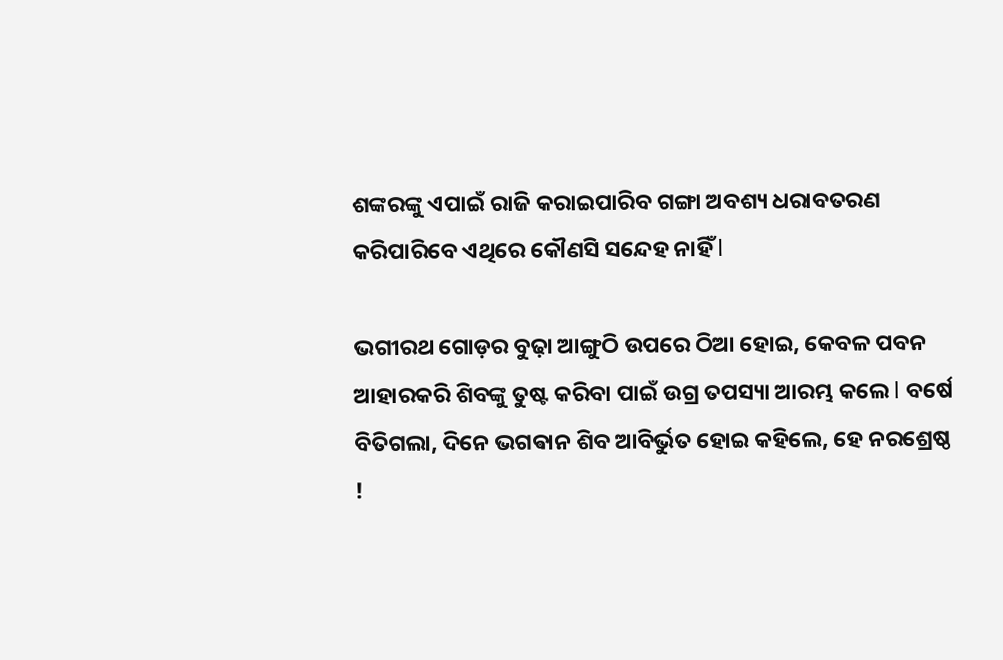ଶଙ୍କରଙ୍କୁ ଏପାଇଁ ରାଜି କରାଇପାରିବ ଗଙ୍ଗା ଅବଶ୍ୟ ଧରାବତରଣ କରିପାରିବେ ଏଥିରେ କୌଣସି ସନ୍ଦେହ ନାହିଁ l

ଭଗୀରଥ ଗୋଡ଼ର ବୁଢ଼ା ଆଙ୍ଗୁଠି ଉପରେ ଠିଆ ହୋଇ, କେବଳ ପବନ ଆହାରକରି ଶିବଙ୍କୁ ତୁଷ୍ଟ କରିବା ପାଇଁ ଉଗ୍ର ତପସ୍ୟା ଆରମ୍ଭ କଲେ l ବର୍ଷେ ବିତିଗଲା, ଦିନେ ଭଗଵାନ ଶିବ ଆବିର୍ଭୁତ ହୋଇ କହିଲେ, ହେ ନରଶ୍ରେଷ୍ଠ !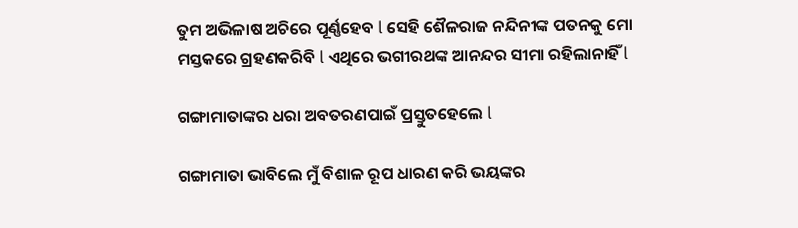ତୁମ ଅଭିଳାଷ ଅଚିରେ ପୂର୍ଣ୍ଣହେବ l ସେହି ଶୈଳରାଜ ନନ୍ଦିନୀଙ୍କ ପତନକୁ ମୋ ମସ୍ତକରେ ଗ୍ରହଣକରିବି l ଏଥିରେ ଭଗୀରଥଙ୍କ ଆନନ୍ଦର ସୀମା ରହିଲାନାହିଁ l

ଗଙ୍ଗାମାତାଙ୍କର ଧରା ଅବତରଣପାଇଁ ପ୍ରସ୍ତୁତହେଲେ l

ଗଙ୍ଗାମାତା ଭାବିଲେ ମୁଁ ବିଶାଳ ରୂପ ଧାରଣ କରି ଭୟଙ୍କର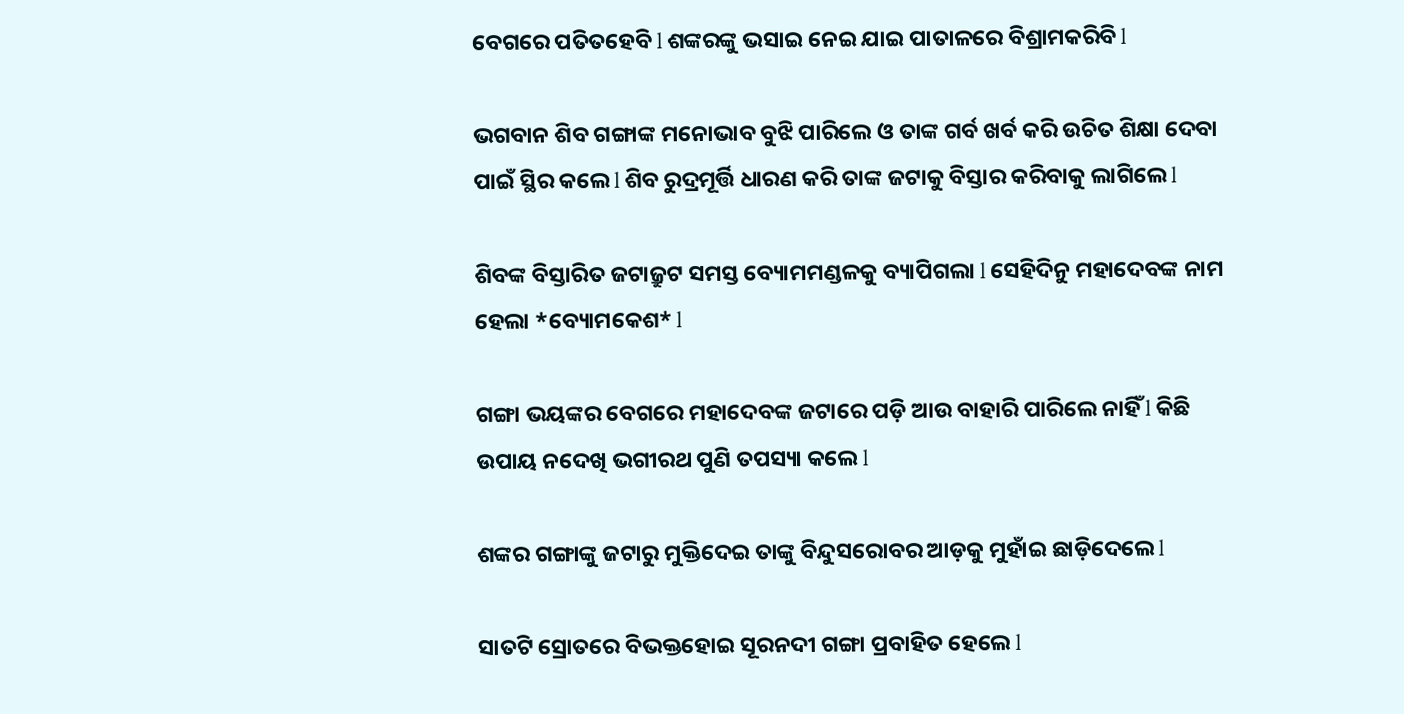ବେଗରେ ପତିତହେବି l ଶଙ୍କରଙ୍କୁ ଭସାଇ ନେଇ ଯାଇ ପାତାଳରେ ବିଶ୍ରାମକରିବି l

ଭଗବାନ ଶିବ ଗଙ୍ଗାଙ୍କ ମନୋଭାବ ବୁଝି ପାରିଲେ ଓ ତାଙ୍କ ଗର୍ବ ଖର୍ବ କରି ଉଚିତ ଶିକ୍ଷା ଦେବା ପାଇଁ ସ୍ଥିର କଲେ l ଶିବ ରୁଦ୍ରମୂର୍ତ୍ତି ଧାରଣ କରି ତାଙ୍କ ଜଟାକୁ ବିସ୍ତାର କରିବାକୁ ଲାଗିଲେ l

ଶିବଙ୍କ ବିସ୍ତାରିତ ଜଟାଜ୍ରୁଟ ସମସ୍ତ ବ୍ୟୋମମଣ୍ଡଳକୁ ବ୍ୟାପିଗଲା l ସେହିଦିନୁ ମହାଦେବଙ୍କ ନାମ ହେଲା *ବ୍ୟୋମକେଶ* l

ଗଙ୍ଗା ଭୟଙ୍କର ବେଗରେ ମହାଦେବଙ୍କ ଜଟାରେ ପଡ଼ି ଆଉ ବାହାରି ପାରିଲେ ନାହିଁ l କିଛି ଉପାୟ ନଦେଖି ଭଗୀରଥ ପୁଣି ତପସ୍ୟା କଲେ l

ଶଙ୍କର ଗଙ୍ଗାଙ୍କୁ ଜଟାରୁ ମୁକ୍ତିଦେଇ ତାଙ୍କୁ ବିନ୍ଦୁସରୋବର ଆଡ଼କୁ ମୁହାଁଇ ଛାଡ଼ିଦେଲେ l

ସାତଟି ସ୍ରୋତରେ ବିଭକ୍ତହୋଇ ସୂରନଦୀ ଗଙ୍ଗା ପ୍ରବାହିତ ହେଲେ l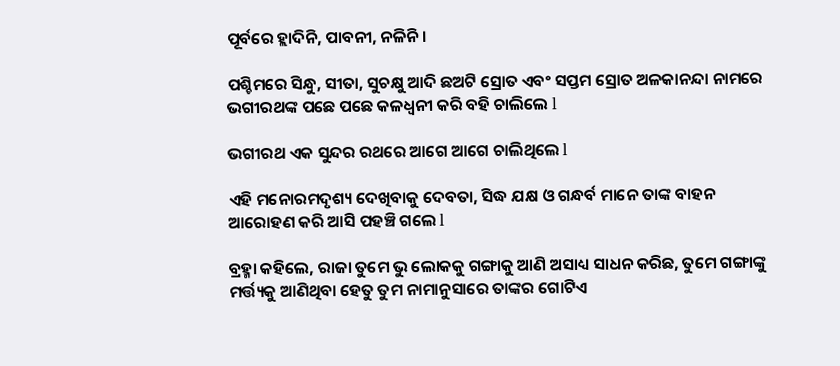ପୂର୍ବରେ ହ୍ଲାଦିନି, ପାବନୀ, ନଳିନି ।

ପଶ୍ଚିମରେ ସିନ୍ଧୁ, ସୀତା, ସୁଚକ୍ଷୁ ଆଦି ଛଅଟି ସ୍ରୋତ ଏବଂ ସପ୍ତମ ସ୍ରୋତ ଅଳକାନନ୍ଦା ନାମରେ ଭଗୀରଥଙ୍କ ପଛେ ପଛେ କଳଧ୍ୱନୀ କରି ବହି ଚାଲିଲେ l

ଭଗୀରଥ ଏକ ସୁନ୍ଦର ରଥରେ ଆଗେ ଆଗେ ଚାଲିଥିଲେ l

ଏହି ମନୋରମଦୃଶ୍ୟ ଦେଖିବାକୁ ଦେବତା, ସିଦ୍ଧ ଯକ୍ଷ ଓ ଗନ୍ଧର୍ବ ମାନେ ତାଙ୍କ ବାହନ ଆରୋହଣ କରି ଆସି ପହଞ୍ଚି ଗଲେ l

ବ୍ରହ୍ମା କହିଲେ, ରାଜା ତୁମେ ଭୁ ଲୋକକୁ ଗଙ୍ଗାକୁ ଆଣି ଅସାଧ୍ୟ ସାଧନ କରିଛ, ତୁମେ ଗଙ୍ଗାଙ୍କୁ ମର୍ତ୍ତ୍ୟକୁ ଆଣିଥିବା ହେତୁ ତୁମ ନାମାନୁସାରେ ତାଙ୍କର ଗୋଟିଏ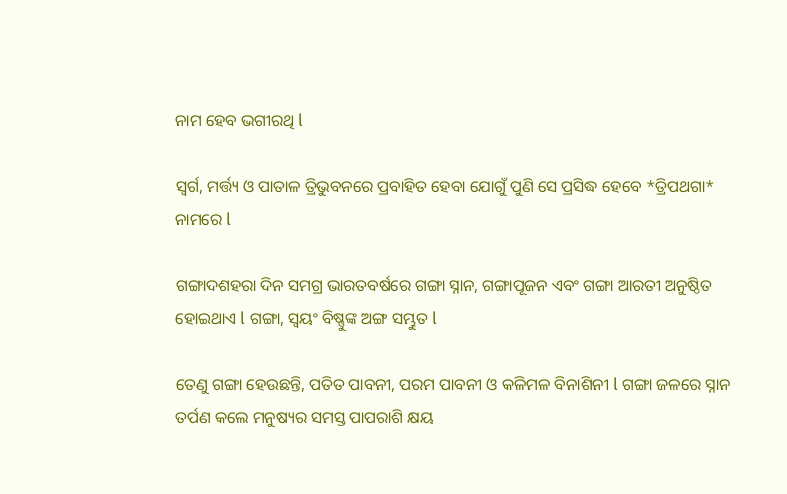ନାମ ହେବ ଭଗୀରଥି l

ସ୍ୱର୍ଗ, ମର୍ତ୍ତ୍ୟ ଓ ପାତାଳ ତ୍ରିଭୁବନରେ ପ୍ରବାହିତ ହେବା ଯୋଗୁଁ ପୁଣି ସେ ପ୍ରସିଦ୍ଧ ହେବେ *ତ୍ରିପଥଗା* ନାମରେ l

ଗଙ୍ଗାଦଶହରା ଦିନ ସମଗ୍ର ଭାରତବର୍ଷରେ ଗଙ୍ଗା ସ୍ନାନ, ଗଙ୍ଗାପୂଜନ ଏବଂ ଗଙ୍ଗା ଆରତୀ ଅନୁଷ୍ଠିତ ହୋଇଥାଏ l ଗଙ୍ଗା, ସ୍ୱୟଂ ବିଷ୍ଣୁଙ୍କ ଅଙ୍ଗ ସମ୍ଭୁତ l

ତେଣୁ ଗଙ୍ଗା ହେଉଛନ୍ତି, ପତିତ ପାବନୀ, ପରମ ପାବନୀ ଓ କଳିମଳ ବିନାଶିନୀ l ଗଙ୍ଗା ଜଳରେ ସ୍ନାନ ତର୍ପଣ କଲେ ମନୁଷ୍ୟର ସମସ୍ତ ପାପରାଶି କ୍ଷୟ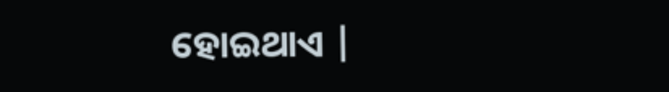ହୋଇଥାଏ |